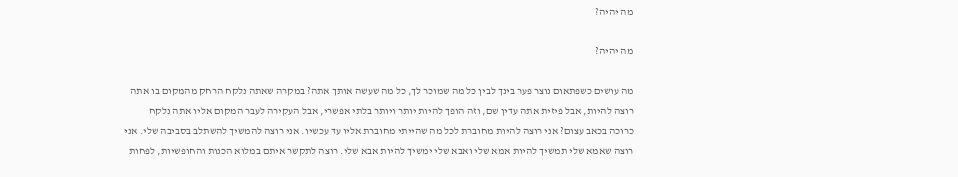מה יהיה?

מה יהיה?

מה עושים כשפתאום נוצר פער בינך לבין כל מה שמוכר לך, כל מה שעשה אותך אתה? במקרה שאתה נלקח הרחק מהמקום בו אתה רוצה להיות, אבל פיזית אתה עדין שם, וזה הופך להיות יותר ויותר בלתי אפשרי, אבל העקירה לעבר המקום אליו אתה נלקח כרוכה בכאב עצום? אני רוצה להיות מחוברת לכל מה שהייתי מחוברת אליו עד עכשיו. אני רוצה להמשיך להשתלב בסביבה שלי. אני רוצה שאמא שלי תמשיך להיות אמא שלי ואבא שלי ימשיך להיות אבא שלי. רוצה לתקשר איתם במלוא הכנות והחופשיות, לפחות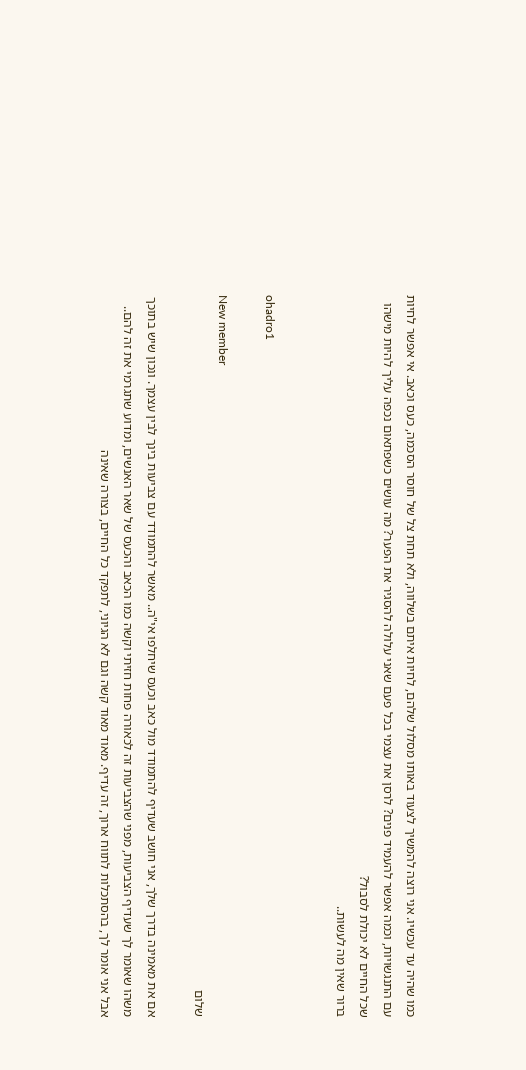כמו שהיה עד עכשיו. אני רוצה להמשיך לצעוד באותו מסלול שלהם, לחיות איתם בשלווה, ולא תחת צל של חוסר הסכמה, כעס וכאב. אי אפשר לחיות עם התנגשויות, וכמה אפשר להעמיד פנים? לרסן את עצמי בכל פעם שאני עלולה להסגיר את הפער? מה עושים כשפתאום נכפה עליך להיות מישהו שכל החיים לא יכולת לסבול?
ברור שאין מה לעשות..


ohadro1

New member
שלום

אם את מאמינה בדרך שלך, אני חושב שעדיף להתמודד מול כאב וכעס שיחלפו אי"ה.. מאשר להתמודד עם צביעות בינך לבין עצמך. ונכון שיש בתוכך משהו שאומר לך שעדיף הצביעות, מפני שהצביעות זה לכאורה פחות חזיתי וקשה כמו הכאב והכעס של שאר האנשים, ומדוע שתגרמי את זה להם.. אבל אני אומר לך, בהסתכלות לתווח ארוך, זה עדיף. מאוד מאוד קשה וגם לא הגיוני, לתפקד כל החיים, בצורה שאינה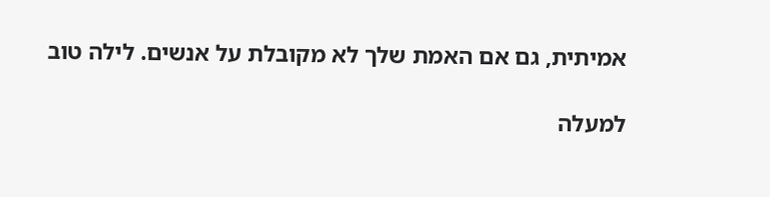אמיתית, גם אם האמת שלך לא מקובלת על אנשים. לילה טוב

למעלה